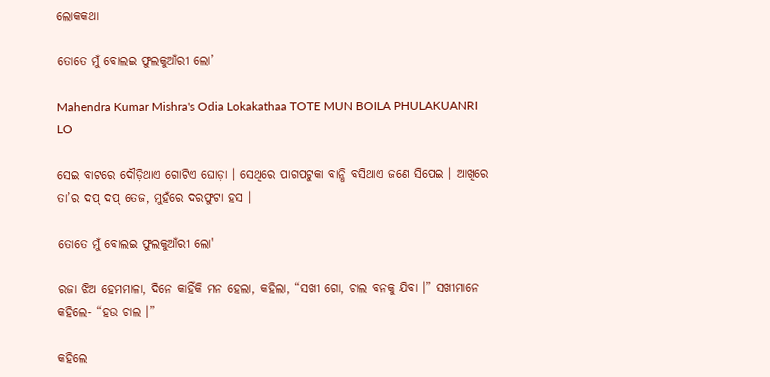ଲୋକକଥା

ତୋତେ ମୁଁ ବୋଲଇ ଫୁଲକୁଆଁରୀ ଲୋ’

Mahendra Kumar Mishra's Odia Lokakathaa TOTE MUN BOILA PHULAKUANRI LO

ସେଇ ବାଟରେ ଦୌଡ଼ିଥାଏ ଗୋଟିଏ ଘୋଡ଼ା । ସେଥିରେ ପାଗପଟୁକା ବାନ୍ଧି ବସିଥାଏ ଜଣେ ସିପେଇ । ଆଖିରେ ତା’ର ଦପ୍ ଦପ୍ ତେଜ, ମୁହଁରେ ଦରଫୁଟା ହସ ।

ତୋତେ ମୁଁ ବୋଲଇ ଫୁଲକୁଆଁରୀ ଲୋ'

ରଜା ଝିଅ ହେମମାଳା, ଦିନେ କାହିଁକି ମନ ହେଲା, କହିଲା, “ସଖୀ ଗୋ, ଚାଲ ବନକୁ ଯିବା ।” ସଖୀମାନେ କହିଲେ- “ହଉ ଚାଲ ।”

କହିଲେ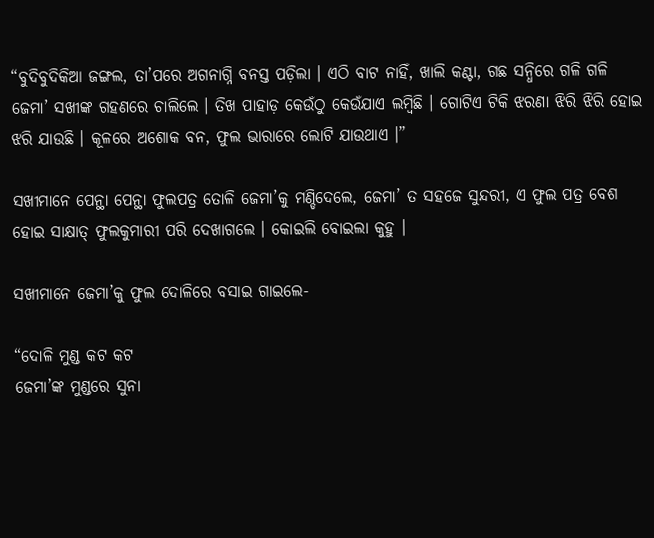“ବୁଦିବୁଦିକିଆ ଜଙ୍ଗଲ, ତା’ପରେ ଅଗନାଗ୍ନି ବନସ୍ତ ପଡ଼ିଲା । ଏଠି ବାଟ ନାହିଁ, ଖାଲି କଣ୍ଟା, ଗଛ ସନ୍ଧିରେ ଗଳି ଗଳି ଜେମା’ ସଖୀଙ୍କ ଗହଣରେ ଚାଲିଲେ । ତିଖ ପାହାଡ଼ କେଉଁଠୁ କେଉଁଯାଏ ଲମ୍ୱିଛି । ଗୋଟିଏ ଟିକି ଝରଣା ଝିରି ଝିରି ହୋଇ ଝରି ଯାଉଛି । କୂଳରେ ଅଶୋକ ବନ, ଫୁଲ ଭାରାରେ ଲୋଟି ଯାଉଥାଏ ।”

ସଖୀମାନେ ପେନ୍ଥା ପେନ୍ଥା ଫୁଲପତ୍ର ତୋଳି ଜେମା’କୁ ମଣ୍ଡିଦେଲେ, ଜେମା’ ତ ସହଜେ ସୁନ୍ଦରୀ, ଏ ଫୁଲ ପତ୍ର ବେଶ ହୋଇ ସାକ୍ଷାତ୍ ଫୁଲକୁମାରୀ ପରି ଦେଖାଗଲେ । କୋଇଲି ବୋଇଲା କୁହୁ ।

ସଖୀମାନେ ଜେମା’କୁ ଫୁଲ ଦୋଳିରେ ବସାଇ ଗାଇଲେ-

“ଦୋଳି ମୁଣ୍ଡ କଟ କଟ
ଜେମା’ଙ୍କ ମୁଣ୍ଡରେ ସୁନା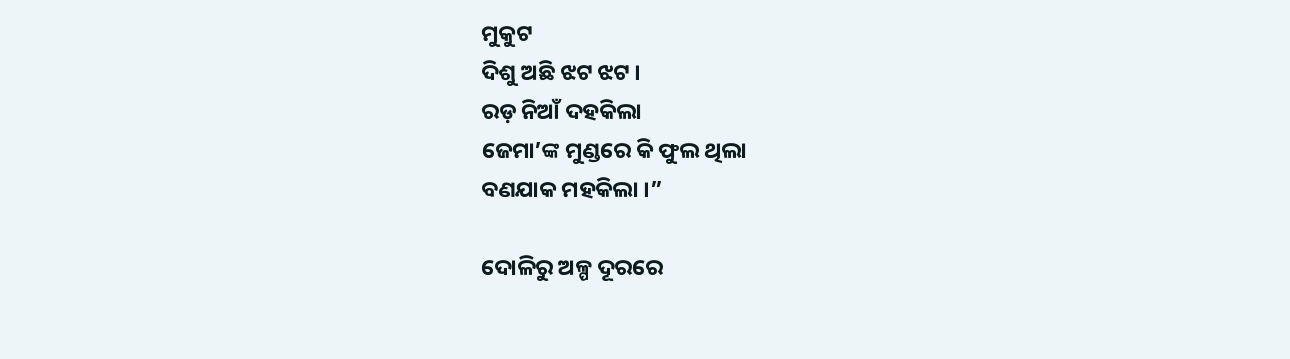ମୁକୁଟ
ଦିଶୁ ଅଛି ଝଟ ଝଟ ।
ରଡ଼ ନିଆଁ ଦହକିଲା
ଜେମା’ଙ୍କ ମୁଣ୍ଡରେ କି ଫୁଲ ଥିଲା
ବଣଯାକ ମହକିଲା ।”

ଦୋଳିରୁ ଅଳ୍ପ ଦୂରରେ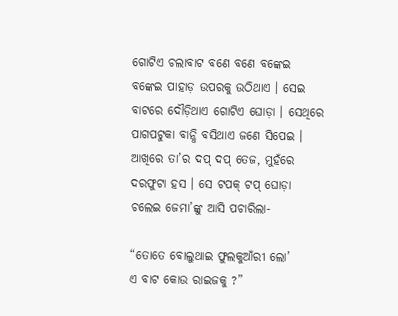ଗୋଟିଏ ଚଲାବାଟ ବଣେ ବଣେ ବଙ୍କେଇ ବଙ୍କେଇ ପାହାଡ଼ ଉପରକୁ ଉଠିଥାଏ । ସେଇ ବାଟରେ ଦୌଡ଼ିଥାଏ ଗୋଟିଏ ଘୋଡ଼ା । ସେଥିରେ ପାଗପଟୁକା ବାନ୍ଧି ବସିଥାଏ ଜଣେ ସିପେଇ । ଆଖିରେ ତା’ର ଦପ୍ ଦପ୍ ତେଜ, ମୁହଁରେ ଦରଫୁଟା ହସ । ସେ ଟପକ୍ ଟପ୍ ଘୋଡ଼ା ଚଲେଇ ଜେମା’ଙ୍କୁ ଆସି ପଚାରିଲା-

“ତୋତେ ବୋଲୁଥାଇ ଫୁଲକୁଆଁରୀ ଲୋ’
ଏ ବାଟ କୋଉ ରାଇଜକୁ ?”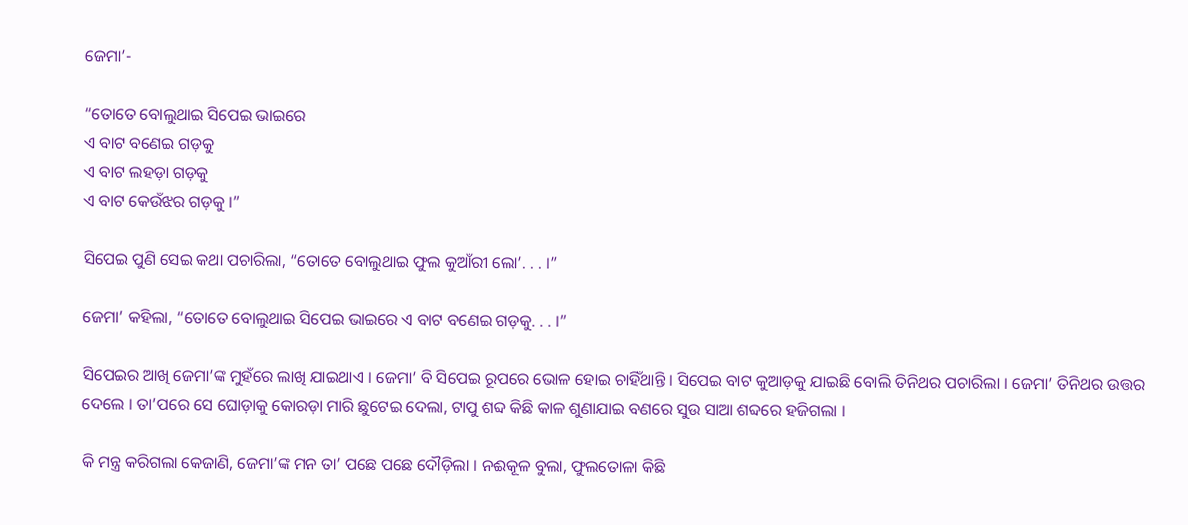ଜେମା’-

“ତୋତେ ବୋଲୁଥାଇ ସିପେଇ ଭାଇରେ
ଏ ବାଟ ବଣେଇ ଗଡ଼କୁ
ଏ ବାଟ ଲହଡ଼ା ଗଡ଼କୁ
ଏ ବାଟ କେଉଁଝର ଗଡ଼କୁ ।”

ସିପେଇ ପୁଣି ସେଇ କଥା ପଚାରିଲା, “ତୋତେ ବୋଲୁଥାଇ ଫୁଲ କୁଆଁରୀ ଲୋ’. . . ।”

ଜେମା’ କହିଲା, “ତୋତେ ବୋଲୁଥାଇ ସିପେଇ ଭାଇରେ ଏ ବାଟ ବଣେଇ ଗଡ଼କୁ. . . ।”

ସିପେଇର ଆଖି ଜେମା’ଙ୍କ ମୁହଁରେ ଲାଖି ଯାଇଥାଏ । ଜେମା’ ବି ସିପେଇ ରୂପରେ ଭୋଳ ହୋଇ ଚାହିଁଥାନ୍ତି । ସିପେଇ ବାଟ କୁଆଡ଼କୁ ଯାଇଛି ବୋଲି ତିନିଥର ପଚାରିଲା । ଜେମା’ ତିନିଥର ଉତ୍ତର ଦେଲେ । ତା’ପରେ ସେ ଘୋଡ଼ାକୁ କୋରଡ଼ା ମାରି ଛୁଟେଇ ଦେଲା, ଟାପୁ ଶବ୍ଦ କିଛି କାଳ ଶୁଣାଯାଇ ବଣରେ ସୁଉ ସାଆ ଶବ୍ଦରେ ହଜିଗଲା ।

କି ମନ୍ତ୍ର କରିଗଲା କେଜାଣି, ଜେମା’ଙ୍କ ମନ ତା’ ପଛେ ପଛେ ଦୌଡ଼ିଲା । ନଈକୂଳ ବୁଲା, ଫୁଲତୋଳା କିଛି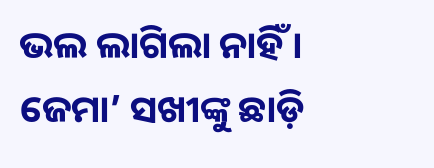ଭଲ ଲାଗିଲା ନାହିଁ । ଜେମା’ ସଖୀଙ୍କୁ ଛାଡ଼ି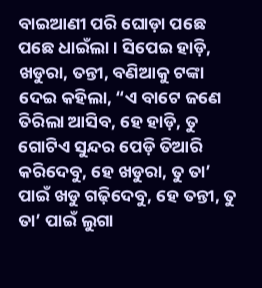ବାଇଆଣୀ ପରି ଘୋଡ଼ା ପଛେ ପଛେ ଧାଇଁଲା । ସିପେଇ ହାଡ଼ି, ଖଡୁରା, ତନ୍ତୀ, ବଣିଆକୁ ଟଙ୍କା ଦେଇ କହିଲା, “ଏ ବାଟେ ଜଣେ ତିରିଲା ଆସିବ, ହେ ହାଡ଼ି, ତୁ ଗୋଟିଏ ସୁନ୍ଦର ପେଡ଼ି ତିଆରି କରିଦେବୁ, ହେ ଖଡୁରା, ତୁ ତା’ ପାଇଁ ଖଡୁ ଗଢ଼ିଦେବୁ, ହେ ତନ୍ତୀ, ତୁ ତା’ ପାଇଁ ଲୁଗା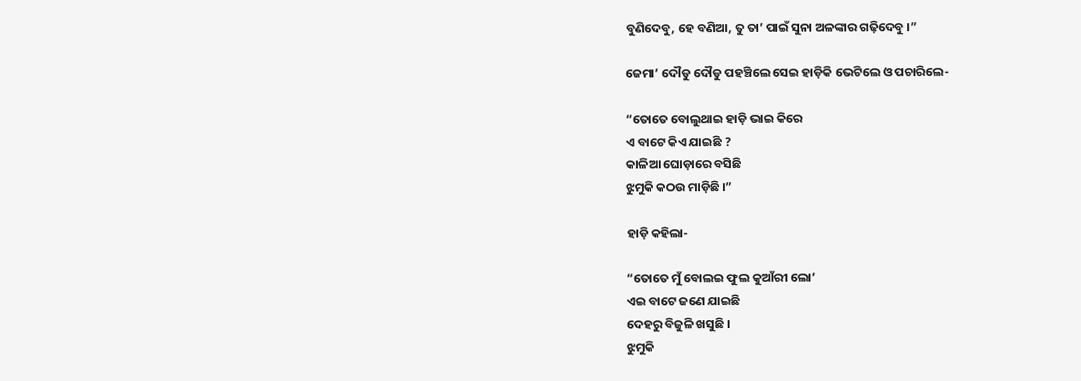ବୁଣିଦେବୁ, ହେ ବଣିଆ, ତୁ ତା’ ପାଇଁ ସୁନା ଅଳଙ୍କାର ଗଢ଼ିଦେବୁ ।”

ଜେମା’ ଦୌଡୁ ଦୌଡୁ ପହଞ୍ଚିଲେ ସେଇ ହାଡ଼ିକି ଭେଟିଲେ ଓ ପଚାରିଲେ-

“ତୋତେ ବୋଲୁଥାଇ ହାଡ଼ି ଭାଇ କିରେ
ଏ ବାଟେ କିଏ ଯାଇଛି ?
କାଳିଆ ଘୋଡ଼ାରେ ବସିଛି
ଝୁମୁକି କଠଉ ମାଡ଼ିଛି ।”

ହାଡ଼ି କହିଲା-

“ତୋତେ ମୁଁ ବୋଲଇ ଫୁଲ କୁଆଁରୀ ଲୋ’
ଏଇ ବାଟେ ଜଣେ ଯାଇଛି
ଦେହରୁ ବିଜୁଳି ଖସୁଛି ।
ଝୁମୁକି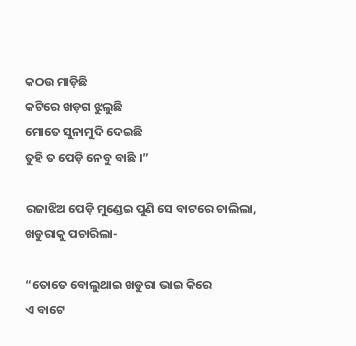କଠଉ ମାଡ଼ିଛି
କଟିରେ ଖଡ଼ଗ ଝୁଲୁଛି
ମୋତେ ସୁନାମୁଦି ଦେଇଛି
ତୁହି ତ ପେଡ଼ି ନେବୁ ବାଛି ।”

ରଜାଝିଅ ପେଡ଼ି ମୁଣ୍ଡେଇ ପୁଣି ସେ ବାଟରେ ଚାଲିଲା, ଖଡୁରାକୁ ପଚାରିଲା-

“ତୋତେ ବୋଲୁଥାଇ ଖଡୁରା ଭାଇ କିରେ
ଏ ବାଟେ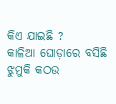କିଏ ଯାଇଛି ?
କାଳିଆ ଘୋଡ଼ାରେ ବସିଛି
ଝୁମୁକି କଠଉ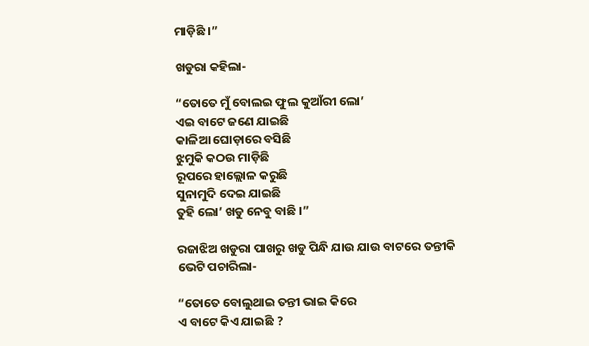ମାଡ଼ିଛି ।”

ଖଡୁରା କହିଲା-

“ତୋତେ ମୁଁ ବୋଲଇ ଫୁଲ କୁଆଁରୀ ଲୋ’
ଏଇ ବାଟେ ଜଣେ ଯାଇଛି
କାଳିଆ ଘୋଡ଼ାରେ ବସିଛି
ଝୁମୁକି କଠଉ ମାଡ଼ିଛି
ରୂପରେ ହାଲ୍ଲୋଳ କରୁଛି
ସୁନାମୁଦି ଦେଇ ଯାଇଛି
ତୁହି ଲୋ’ ଖଡୁ ନେବୁ ବାଛି ।”

ରଜାଝିଅ ଖଡୁରା ପାଖରୁ ଖଡୁ ପିନ୍ଧି ଯାଉ ଯାଉ ବାଟରେ ତନ୍ତୀକି ଭେଟି ପଚାରିଲା-

“ତୋତେ ବୋଲୁଥାଇ ତନ୍ତୀ ଭାଇ କିରେ
ଏ ବାଟେ କିଏ ଯାଇଛି ?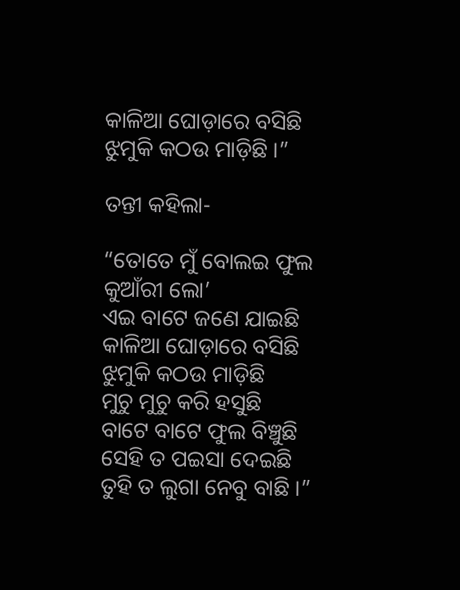କାଳିଆ ଘୋଡ଼ାରେ ବସିଛି
ଝୁମୁକି କଠଉ ମାଡ଼ିଛି ।”

ତନ୍ତୀ କହିଲା-

“ତୋତେ ମୁଁ ବୋଲଇ ଫୁଲ କୁଆଁରୀ ଲୋ’
ଏଇ ବାଟେ ଜଣେ ଯାଇଛି
କାଳିଆ ଘୋଡ଼ାରେ ବସିଛି
ଝୁମୁକି କଠଉ ମାଡ଼ିଛି
ମୁଚୁ ମୁଚୁ କରି ହସୁଛି
ବାଟେ ବାଟେ ଫୁଲ ବିଞ୍ଚୁଛି
ସେହି ତ ପଇସା ଦେଇଛି
ତୁହି ତ ଲୁଗା ନେବୁ ବାଛି ।”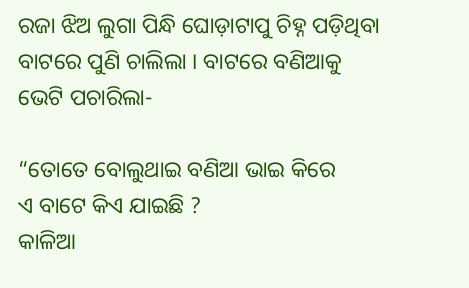ରଜା ଝିଅ ଲୁଗା ପିନ୍ଧି ଘୋଡ଼ାଟାପୁ ଚିହ୍ନ ପଡ଼ିଥିବା ବାଟରେ ପୁଣି ଚାଲିଲା । ବାଟରେ ବଣିଆକୁ ଭେଟି ପଚାରିଲା-

“ତୋତେ ବୋଲୁଥାଇ ବଣିଆ ଭାଇ କିରେ
ଏ ବାଟେ କିଏ ଯାଇଛି ?
କାଳିଆ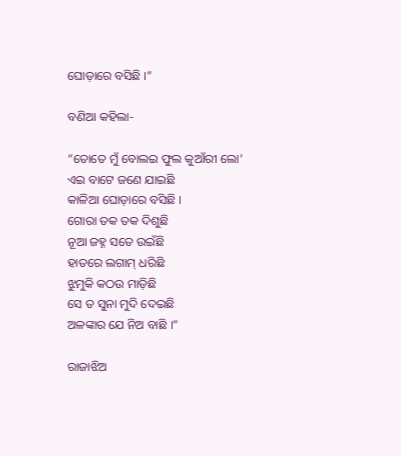ଘୋଡ଼ାରେ ବସିଛି ।”

ବଣିଆ କହିଲା-

“ତୋତେ ମୁଁ ବୋଲଇ ଫୁଲ କୁଆଁରୀ ଲୋ’
ଏଇ ବାଟେ ଜଣେ ଯାଇଛି
କାଳିଆ ଘୋଡ଼ାରେ ବସିଛି ।
ଗୋରା ତକ ତକ ଦିଶୁଛି
ନୂଆ ଜହ୍ନ ସତେ ଉଇଁଛି
ହାତରେ ଲଗାମ୍ ଧରିଛି
ଝୁମୁକି କଠଉ ମାଡ଼ିଛି
ସେ ତ ସୁନା ମୁଦି ଦେଇଛି
ଅଳଙ୍କାର ଯେ ନିଅ ବାଛି ।”

ରାଜାଝିଅ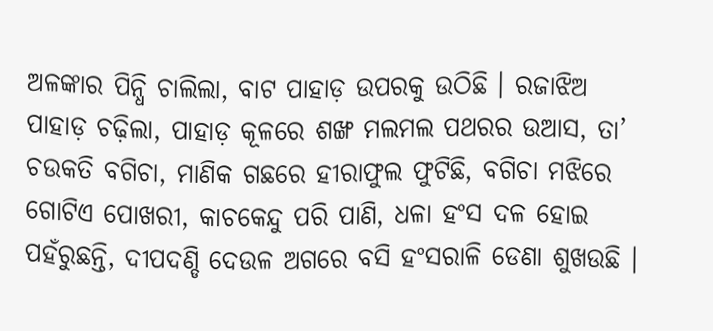ଅଳଙ୍କାର ପିନ୍ଧି ଚାଲିଲା, ବାଟ ପାହାଡ଼ ଉପରକୁ ଉଠିଛି । ରଜାଝିଅ ପାହାଡ଼ ଚଢ଼ିଲା, ପାହାଡ଼ କୂଳରେ ଶଙ୍ଖ ମଲମଲ ପଥରର ଉଆସ, ତା’ ଚଉକତି ବଗିଚା, ମାଣିକ ଗଛରେ ହୀରାଫୁଲ ଫୁଟିଛି, ବଗିଚା ମଝିରେ ଗୋଟିଏ ପୋଖରୀ, କାଚକେନ୍ଦୁ ପରି ପାଣି, ଧଳା ହଂସ ଦଳ ହୋଇ ପହଁରୁଛନ୍ତି, ଦୀପଦଣ୍ଡି ଦେଉଳ ଅଗରେ ବସି ହଂସରାଳି ଡେଣା ଶୁଖଉଛି ।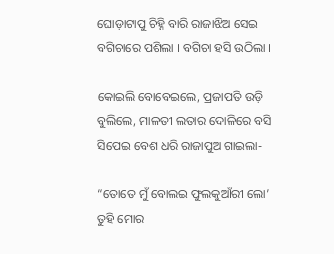ଘୋଡ଼ାଟାପୁ ଚିହ୍ନି ବାରି ରାଜାଝିଅ ସେଇ ବଗିଚାରେ ପଶିଲା । ବଗିଚା ହସି ଉଠିଲା ।

କୋଇଲି ବୋବେଇଲେ, ପ୍ରଜାପତି ଉଡ଼ି ବୁଲିଲେ, ମାଳତୀ ଲତାର ଦୋଳିରେ ବସି ସିପେଇ ବେଶ ଧରି ରାଜାପୁଅ ଗାଇଲା-

“ତୋତେ ମୁଁ ବୋଲଇ ଫୁଲକୁଆଁରୀ ଲୋ’
ତୁହି ମୋର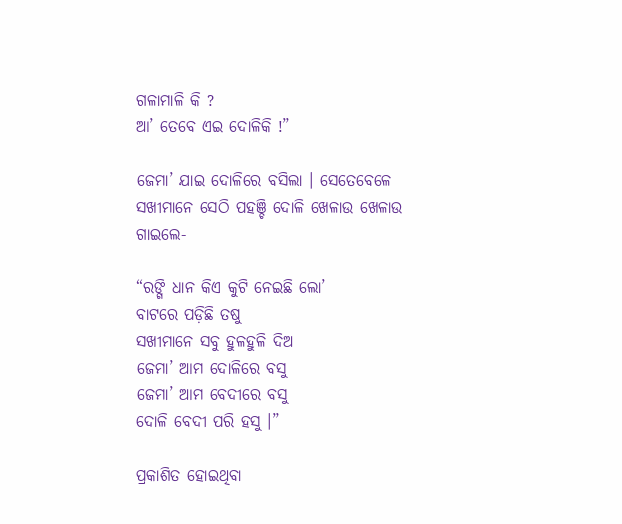ଗଳାମାଳି କି ?
ଆ’ ତେବେ ଏଇ ଦୋଳିକି !”

ଜେମା’ ଯାଇ ଦୋଳିରେ ବସିଲା । ସେତେବେଳେ ସଖୀମାନେ ସେଠି ପହଞ୍ଚି ଦୋଳି ଖେଳାଉ ଖେଳାଉ ଗାଇଲେ-

“ରଙ୍ଗି ଧାନ କିଏ କୁଟି ନେଇଛି ଲୋ’
ବାଟରେ ପଡ଼ିଛି ତଷୁ
ସଖୀମାନେ ସବୁ ହୁଳହୁଳି ଦିଅ
ଜେମା’ ଆମ ଦୋଳିରେ ବସୁ
ଜେମା’ ଆମ ବେଦୀରେ ବସୁ
ଦୋଳି ବେଦୀ ପରି ହସୁ ।”

ପ୍ରକାଶିତ ହୋଇଥିବା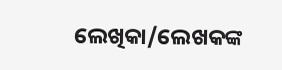ଲେଖିକା/ଲେଖକଙ୍କ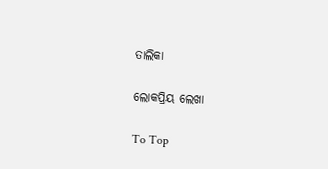ତାଲିକା

ଲୋକପ୍ରିୟ ଲେଖା

To Top